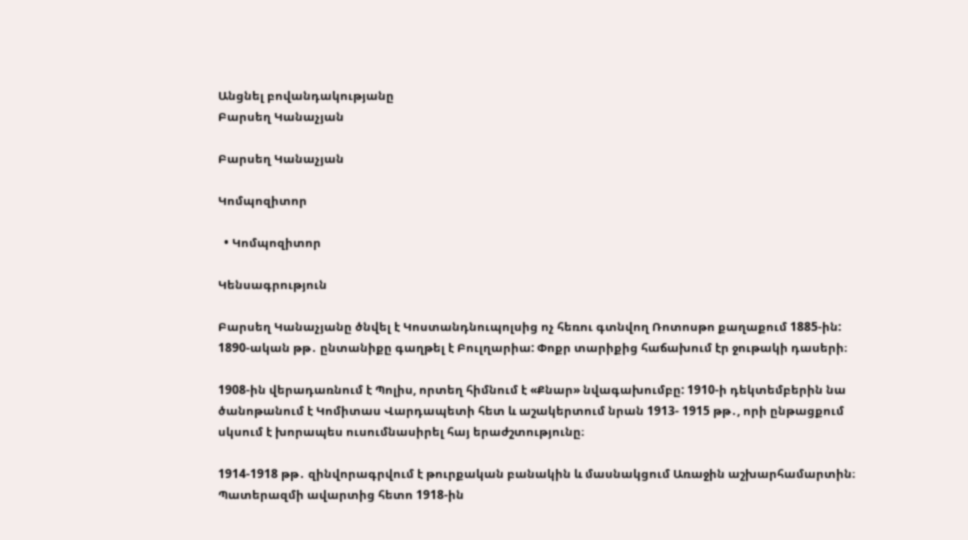Անցնել բովանդակությանը
Բարսեղ Կանաչյան

Բարսեղ Կանաչյան

Կոմպոզիտոր

  • Կոմպոզիտոր

Կենսագրություն

Բարսեղ Կանաչյանը ծնվել է Կոստանդնուպոլսից ոչ հեռու գտնվող Ռոտոսթո քաղաքում 1885-ին: 1890-ական թթ․ ընտանիքը գաղթել է Բուլղարիա: Փոքր տարիքից հաճախում էր ջութակի դասերի։

1908-ին վերադառնում է Պոլիս, որտեղ հիմնում է «Քնար» նվագախումբը: 1910-ի դեկտեմբերին նա ծանոթանում է Կոմիտաս Վարդապետի հետ և աշակերտում նրան 1913- 1915 թթ․, որի ընթացքում սկսում է խորապես ուսումնասիրել հայ երաժշտությունը։

1914-1918 թթ․ զինվորագրվում է թուրքական բանակին և մասնակցում Առաջին աշխարհամարտին։ Պատերազմի ավարտից հետո 1918-ին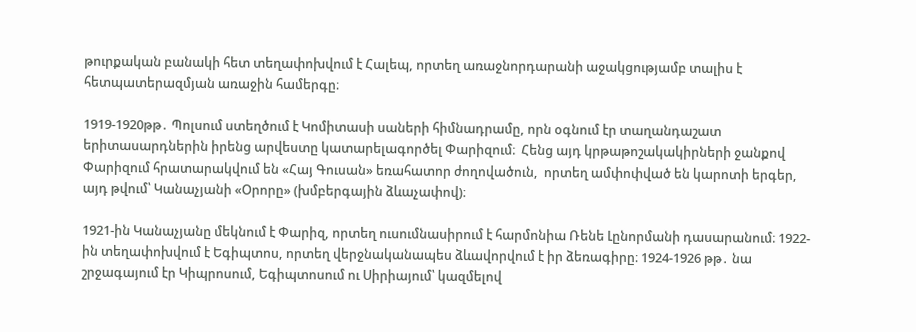թուրքական բանակի հետ տեղափոխվում է Հալեպ, որտեղ առաջնորդարանի աջակցությամբ տալիս է հետպատերազմյան առաջին համերգը։

1919-1920թթ․ Պոլսում ստեղծում է Կոմիտասի սաների հիմնադրամը, որն օգնում էր տաղանդաշատ երիտասարդներին իրենց արվեստը կատարելագործել Փարիզում։  Հենց այդ կրթաթոշակակիրների ջանքով Փարիզում հրատարակվում են «Հայ Գուսան» եռահատոր ժողովածուն,  որտեղ ամփոփված են կարոտի երգեր, այդ թվում՝ Կանաչյանի «Օրորը» (խմբերգային ձևաչափով)։

1921-ին Կանաչյանը մեկնում է Փարիզ, որտեղ ուսումնասիրում է հարմոնիա Ռենե Լընորմանի դասարանում։ 1922-ին տեղափոխվում է Եգիպտոս, որտեղ վերջնականապես ձևավորվում է իր ձեռագիրը։ 1924-1926 թթ․ նա շրջագայում էր Կիպրոսում, Եգիպտոսում ու Սիրիայում՝ կազմելով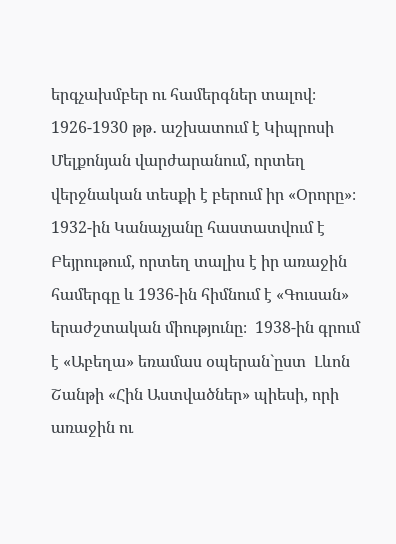երգչախմբեր ու համերգներ տալով։  1926-1930 թթ․ աշխատում է Կիպրոսի Մելքոնյան վարժարանում, որտեղ վերջնական տեսքի է բերում իր «Օրորը»։ 1932-ին Կանաչյանը հաստատվում է Բեյրութում, որտեղ տալիս է իր առաջին համերգը և 1936-ին հիմնում է «Գուսան» երաժշտական միությունը։  1938-ին գրում է «Աբեղա» եռամաս օպերան`ըստ  Լևոն Շանթի «Հին Աստվածներ» պիեսի, որի առաջին ու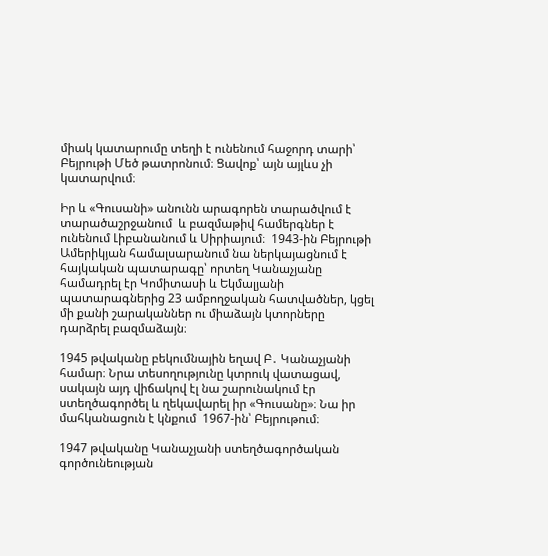միակ կատարումը տեղի է ունենում հաջորդ տարի՝ Բեյրութի Մեծ թատրոնում։ Ցավոք՝ այն այլևս չի կատարվում։

Իր և «Գուսանի» անունն արագորեն տարածվում է տարածաշրջանում  և բազմաթիվ համերգներ է ունենում Լիբանանում և Սիրիայում։  1943-ին Բեյրութի Ամերիկյան համալսարանում նա ներկայացնում է հայկական պատարագը՝ որտեղ Կանաչյանը համադրել էր Կոմիտասի և Եկմալյանի պատարագներից 23 ամբողջական հատվածներ, կցել մի քանի շարականներ ու միաձայն կտորները դարձրել բազմաձայն։

1945 թվականը բեկումնային եղավ Բ․ Կանաչյանի համար։ Նրա տեսողությունը կտրուկ վատացավ, սակայն այդ վիճակով էլ նա շարունակում էր ստեղծագործել և ղեկավարել իր «Գուսանը»։ Նա իր մահկանացուն է կնքում  1967-ին՝ Բեյրութում։

1947 թվականը Կանաչյանի ստեղծագործական գործունեության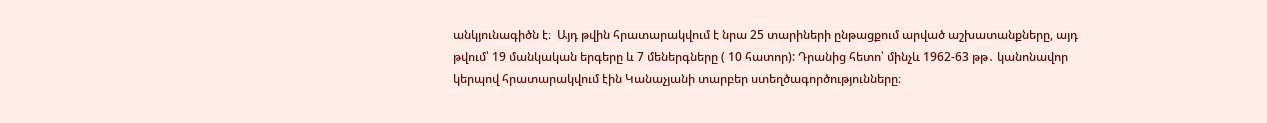անկյունագիծն է։  Այդ թվին հրատարակվում է նրա 25 տարիների ընթացքում արված աշխատանքները, այդ թվում՝ 19 մանկական երգերը և 7 մեներգները ( 10 հատոր): Դրանից հետո՝ մինչև 1962-63 թթ․ կանոնավոր կերպով հրատարակվում էին Կանաչյանի տարբեր ստեղծագործությունները։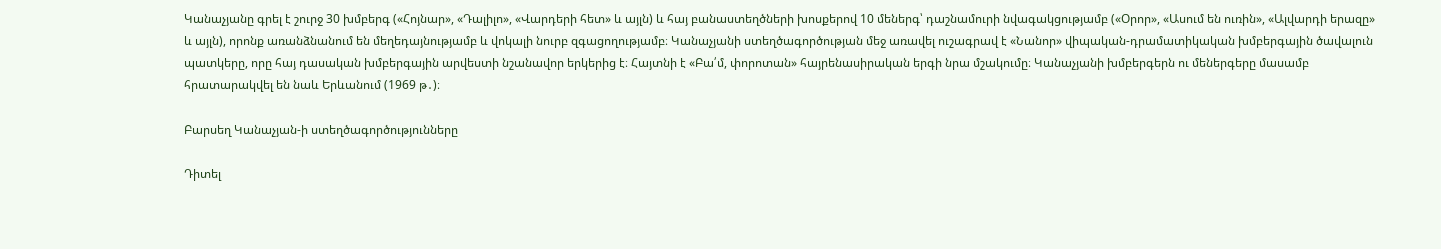Կանաչյանը գրել է շուրջ 30 խմբերգ («Հոյնար», «Դալիլո», «Վարդերի հետ» և այլն) և հայ բանաստեղծների խոսքերով 10 մեներգ՝ դաշնամուրի նվագակցությամբ («Օրոր», «Ասում են ուռին», «Ալվարդի երազը» և այլն), որոնք առանձնանում են մեղեդայնությամբ և վոկալի նուրբ զգացողությամբ։ Կանաչյանի ստեղծագործության մեջ առավել ուշագրավ է «Նանոր» վիպական-դրամատիկական խմբերգային ծավալուն պատկերը, որը հայ դասական խմբերգային արվեստի նշանավոր երկերից է։ Հայտնի է «Բա՛մ, փորոտան» հայրենասիրական երգի նրա մշակումը։ Կանաչյանի խմբերգերն ու մեներգերը մասամբ հրատարակվել են նաև Երևանում (1969 թ․)։

Բարսեղ Կանաչյան-ի ստեղծագործությունները

Դիտել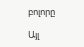բոլորը

Այլ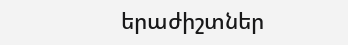երաժիշտներ